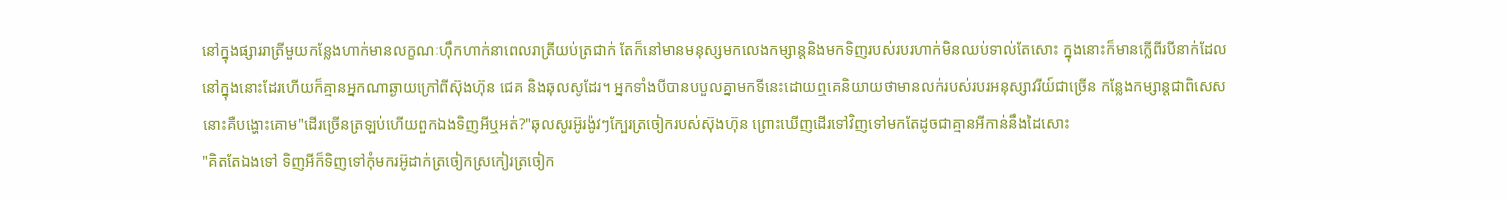នៅក្នុងផ្សាររាត្រីមួយកន្លែងហាក់មានលក្ខណៈហុឹកហាក់នាពេលរាត្រីយប់ត្រជាក់ តែក៏នៅមានមនុស្សមកលេងកម្សាន្តនិងមកទិញរបស់របរហាក់មិនឈប់ទាល់តែសេាះ ក្នុងនេាះក៏មានក្លេីពីរបីនាក់ដែលនៅក្នុងនេាះដែរហើយក៏គ្មានអ្នកណាឆ្ងាយក្រៅពីស៊ុងហ៊ុន ជេគ និងឆុលសូដែរ។ អ្នកទាំងបីបានបបួលគ្នាមកទីនេះដេាយឮគេនិយាយថាមានលក់របស់របរអនុស្សាវរីយ៍ជាច្រើន កន្លែងកម្សាន្តជាពិសេសនេាះគឺបង្ហោះគោម"ដេីរច្រើនត្រឡប់ហើយពួកឯងទិញអីឬអត់?"ឆុលសូរអ៊ូរង៉ូវៗក្បែរត្រចៀករបស់ស៊ុងហ៊ុន ព្រោះឃើញដេីរទៅវិញទៅមកតែដូចជាគ្មានអីកាន់នឹងដៃសេាះ
"គិតតែឯងទៅ ទិញអីក៏ទិញទៅកុំមករអ៊ូដាក់ត្រចៀកស្រកៀរត្រចៀក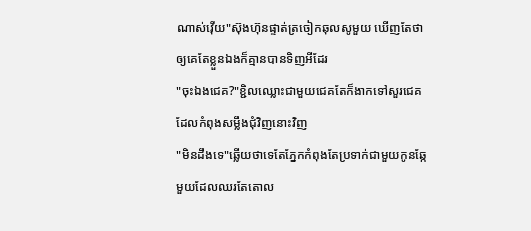ណាស់វេុីយ"ស៊ុងហ៊ុនផ្ទាត់ត្រចៀកឆុលសូមួយ ឃើញតែថាឲ្យគេតែខ្លួនឯងក៏គ្មានបានទិញអីដែរ
"ចុះឯងជេគ?"ខ្ជិលឈ្លោះជាមួយជេគតែក៏ងាកទៅសួរជេគដែលកំពុងសម្លឹងជុំវិញនេាះវិញ
"មិនដឹងទេ"ឆ្លើយថាទេតែភ្នែកកំពុងតែប្រទាក់ជាមួយកូនឆ្កែមួយដែលឈរតែតេាល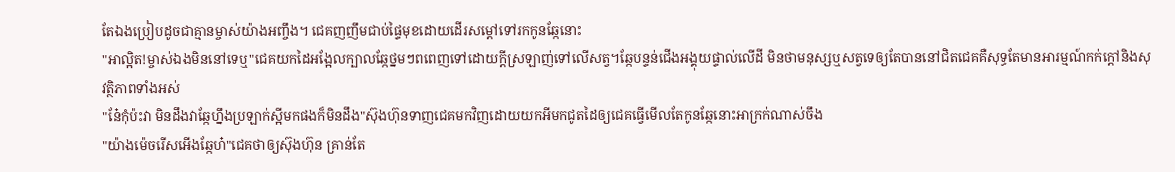តែឯងប្រៀបដូចជាគ្មានម្ចាស់យ៉ាងអញ្ចឹង។ ជេគញញឹមជាប់ផ្ទៃមុខដេាយដេីរសម្តៅទៅរកកូនឆ្កែនេាះ
"អាល្អិត!ម្ចាស់ឯងមិននៅទេឬ"ជេគយកដៃអង្អែលក្បាលឆ្កែថ្នមៗពពេញទៅដេាយក្តីស្រឡាញ់ទៅលើសត្វ។ឆ្កែបន្ទន់ជេីងអង្គុយផ្ទាល់លេីដី មិនថាមនុស្សឬសត្វទេឲ្យតែបាននៅជិតជេគគឺសុទ្ធតែមានអារម្មណ៍កក់ក្តៅនិងសុវត្ថិភាពទាំងអស់
"នែ៎កុំប៉ះវា មិនដឹងវាឆ្កែហ្នឹងប្រឡាក់ស្អីមកផងក៏មិនដឹង"ស៊ុងហ៊ុនទាញជេគមកវិញដេាយយកអីមកជូតដៃឲ្យជេគធ្វេីមេីលតែកូនឆ្កែនេាះអាក្រក់ណាស់ចឹង
"យ៉ាងម៉េចរេីសអេីងឆ្កែហ៎"ជេគថាឲ្យស៊ុងហ៊ុន គ្រាន់តែ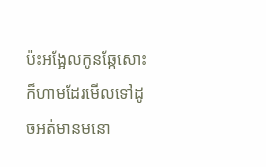ប៉ះអង្អែលកូនឆ្កែសេាះក៏ហាមដែរមេីលទៅដូចអត់មានមនោ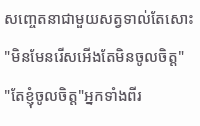សញ្ចេតនាជាមួយសត្វទាល់តែសេាះ
"មិនមែនរេីសអេីងតែមិនចូលចិត្ត"
"តែខ្ញុំចូលចិត្ត"អ្នកទាំងពីរ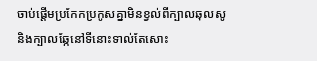ចាប់ផ្តើមប្រកែកប្រកូសគ្នាមិនខ្វល់ពីក្បាលឆុលសូនិងក្បាលឆ្កែនៅទីនេាះទាល់តែសេាះ